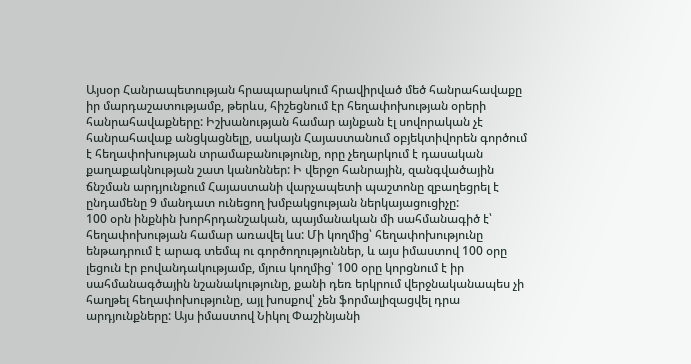Այսօր Հանրապետության հրապարակում հրավիրված մեծ հանրահավաքը իր մարդաշատությամբ, թերևս, հիշեցնում էր հեղափոխության օրերի հանրահավաքները: Իշխանության համար այնքան էլ սովորական չէ հանրահավաք անցկացնելը, սակայն Հայաստանում օբյեկտիվորեն գործում է հեղափոխության տրամաբանությունը, որը չեղարկում է դասական քաղաքակնության շատ կանոններ: Ի վերջո հանրային, զանգվածային ճնշման արդյունքում Հայաստանի վարչապետի պաշտոնը զբաղեցրել է ընդամենը 9 մանդատ ունեցող խմբակցության ներկայացուցիչը:
100 օրն ինքնին խորհրդանշական, պայմանական մի սահմանագիծ է՝ հեղափոխության համար առավել ևս: Մի կողմից՝ հեղափոխությունը ենթադրում է արագ տեմպ ու գործողություններ, և այս իմաստով 100 օրը լեցուն էր բովանդակությամբ, մյուս կողմից՝ 100 օրը կորցնում է իր սահմանագծային նշանակությունը, քանի դեռ երկրում վերջնականապես չի հաղթել հեղափոխությունը, այլ խոսքով՝ չեն ֆորմալիզացվել դրա արդյունքները: Այս իմաստով Նիկոլ Փաշինյանի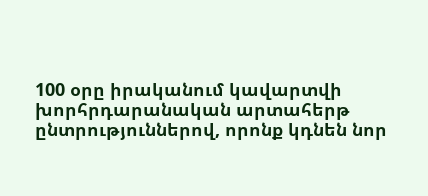100 օրը իրականում կավարտվի խորհրդարանական արտահերթ ընտրություններով, որոնք կդնեն նոր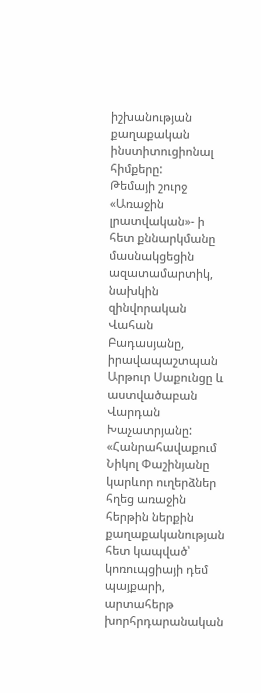իշխանության քաղաքական ինստիտուցիոնալ հիմքերը:
Թեմայի շուրջ «Առաջին լրատվական»- ի հետ քննարկմանը մասնակցեցին ազատամարտիկ, նախկին զինվորական Վահան Բադասյանը, իրավապաշտպան Արթուր Սաքունցը և աստվածաբան Վարդան Խաչատրյանը:
«Հանրահավաքում Նիկոլ Փաշինյանը կարևոր ուղերձներ հղեց առաջին հերթին ներքին քաղաքականության հետ կապված՝ կոռուպցիայի դեմ պայքարի, արտահերթ խորհրդարանական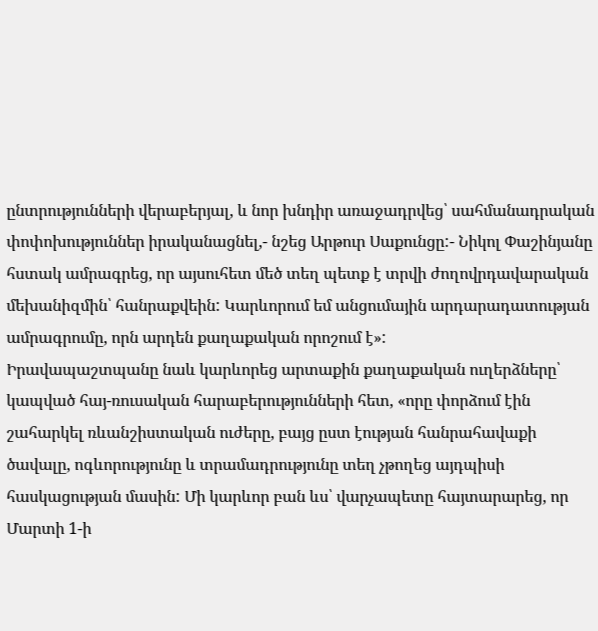ընտրությունների վերաբերյալ, և նոր խնդիր առաջադրվեց՝ սահմանադրական փոփոխություններ իրականացնել,- նշեց Արթուր Սաքունցը:- Նիկոլ Փաշինյանը հստակ ամրագրեց, որ այսուհետ մեծ տեղ պետք է տրվի ժողովրդավարական մեխանիզմին՝ հանրաքվեին: Կարևորում եմ անցումային արդարադատության ամրագրումը, որն արդեն քաղաքական որոշում է»:
Իրավապաշտպանը նաև կարևորեց արտաքին քաղաքական ուղերձները՝ կապված հայ-ռուսական հարաբերությունների հետ, «որը փորձում էին շահարկել ռևանշիստական ուժերը, բայց ըստ էության հանրահավաքի ծավալը, ոգևորությունը և տրամադրությունը տեղ չթողեց այդպիսի հասկացության մասին: Մի կարևոր բան ևս՝ վարչապետը հայտարարեց, որ Մարտի 1-ի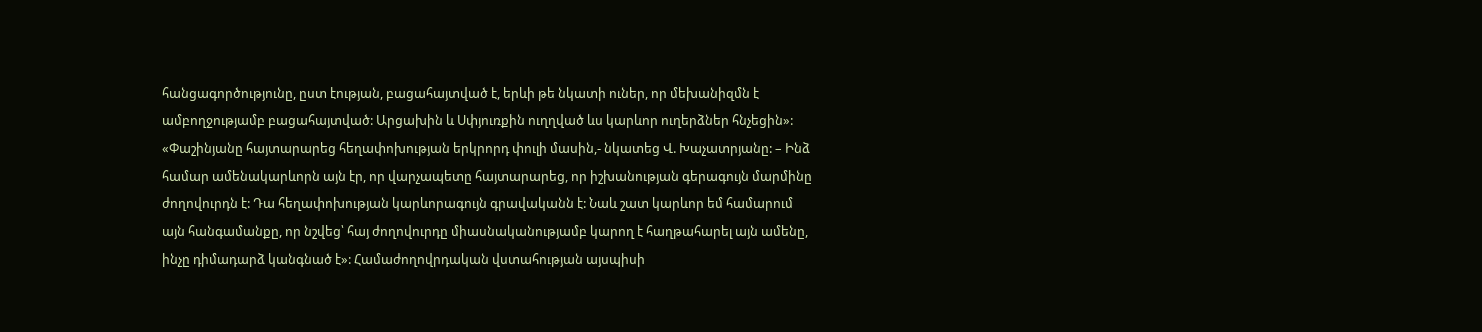հանցագործությունը, ըստ էության, բացահայտված է, երևի թե նկատի ուներ, որ մեխանիզմն է ամբողջությամբ բացահայտված: Արցախին և Սփյուռքին ուղղված ևս կարևոր ուղերձներ հնչեցին»:
«Փաշինյանը հայտարարեց հեղափոխության երկրորդ փուլի մասին,- նկատեց Վ. Խաչատրյանը: – Ինձ համար ամենակարևորն այն էր, որ վարչապետը հայտարարեց, որ իշխանության գերագույն մարմինը ժողովուրդն է: Դա հեղափոխության կարևորագույն գրավականն է: Նաև շատ կարևոր եմ համարում այն հանգամանքը, որ նշվեց՝ հայ ժողովուրդը միասնականությամբ կարող է հաղթահարել այն ամենը, ինչը դիմադարձ կանգնած է»: Համաժողովրդական վստահության այսպիսի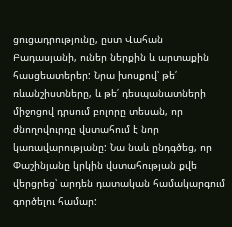ցուցադրությունը, ըստ Վահան Բադասյանի, ուներ ներքին և արտաքին հասցեատերեր: Նրա խոսքով՝ թե՛ ռևանշիստները, և թե՛ դեսպանատների միջոցով դրսում բոլորը տեսան, որ ժնողովուրդը վստահում է նոր կառավարությանը: Նա նաև ընդգծեց, որ Փաշինյանը կրկին վստահության քվե վերցրեց՝ արդեն դատական համակարգում գործելու համար: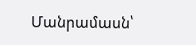Մանրամասն՝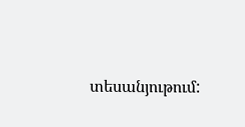տեսանյութում: